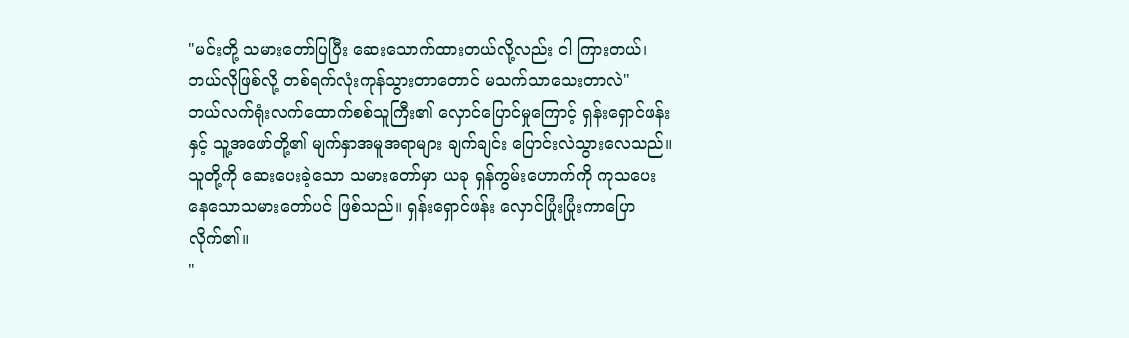"မင်းတို့ သမားတော်ပြပြီး ဆေးသောက်ထားတယ်လို့လည်း ငါ ကြားတယ်၊ ဘယ်လိုဖြစ်လို့ တစ်ရက်လုံးကုန်သွားတာတောင် မသက်သာသေးတာလဲ"
ဘယ်လက်ရုံးလက်ထောက်စစ်သူကြီး၏ လှောင်ပြောင်မှုကြောင့် ရှန်းရှောင်ဖန်းနှင့် သူ့အဖော်တို့၏ မျက်နှာအမူအရာများ ချက်ချင်း ပြောင်းလဲသွားလေသည်။ သူတို့ကို ဆေးပေးခဲ့သော သမားတော်မှာ ယခု ရှန်ကွမ်းဟောက်ကို ကုသပေးနေသောသမားတော်ပင် ဖြစ်သည်။ ရှန်းရှောင်ဖန်း လှောင်ပြုံးပြုံးကာပြောလိုက်၏။
"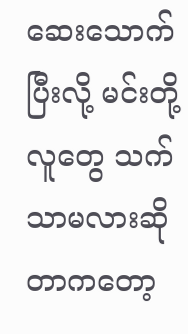ဆေးသောက်ပြီးလို့ မင်းတို့လူတွေ သက်သာမလားဆိုတာကတော့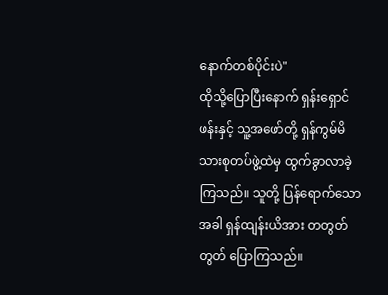နောက်တစ်ပိုင်းပဲ"
ထိုသို့ပြောပြီးနောက် ရှန်းရှောင်ဖန်းနှင့် သူ့အဖော်တို့ ရှန်ကွမ်မိသားစုတပ်ဖွဲ့ထဲမှ ထွက်ခွာလာခဲ့ကြသည်။ သူတို့ ပြန်ရောက်သောအခါ ရှန်ထျန်းယိအား တတွတ်တွတ် ပြောကြသည်။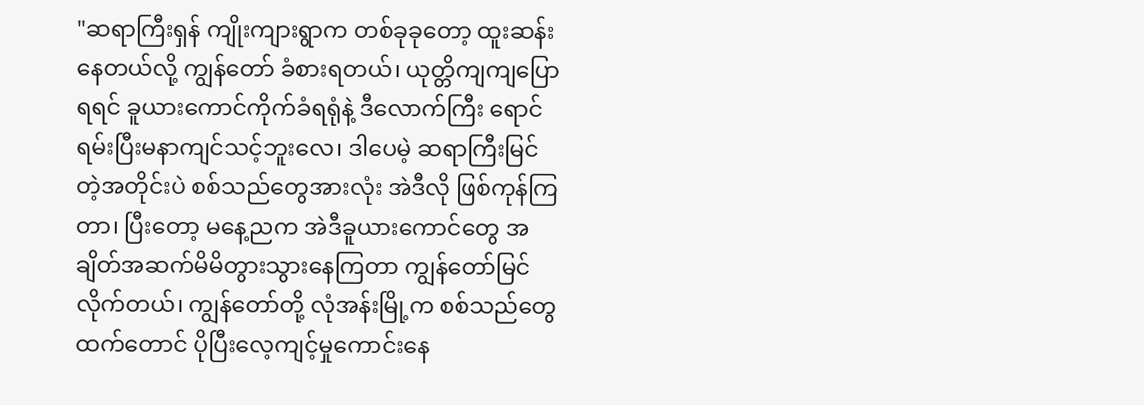"ဆရာကြီးရှန် ကျိုးကျားရွာက တစ်ခုခုတော့ ထူးဆန်းနေတယ်လို့ ကျွန်တော် ခံစားရတယ်၊ ယုတ္တိကျကျပြောရရင် ခူယားကောင်ကိုက်ခံရရုံနဲ့ ဒီလောက်ကြီး ရောင်ရမ်းပြီးမနာကျင်သင့်ဘူးလေ၊ ဒါပေမဲ့ ဆရာကြီးမြင်တဲ့အတိုင်းပဲ စစ်သည်တွေအားလုံး အဲဒီလို ဖြစ်ကုန်ကြတာ၊ ပြီးတော့ မနေ့ညက အဲဒီခူယားကောင်တွေ အချိတ်အဆက်မိမိတွားသွားနေကြတာ ကျွန်တော်မြင်လိုက်တယ်၊ ကျွန်တော်တို့ လုံအန်းမြို့က စစ်သည်တွေထက်တောင် ပိုပြီးလေ့ကျင့်မှုကောင်းနေ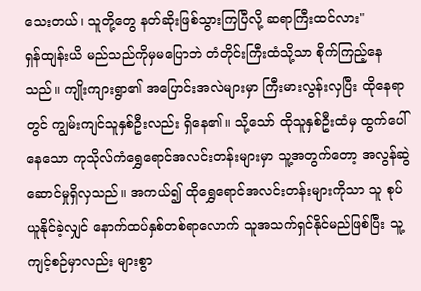သေးတယ်၊ သူတို့တွေ နတ်ဆိုးဖြစ်သွားကြပြီလို့ ဆရာကြီးထင်လား"
ရှန်ထျန်းယိ မည်သည်ကိုမှမပြောဘဲ တံတိုင်းကြီးထံသို့သာ စိုက်ကြည့်နေသည်။ ကျိုးကျားရွာ၏ အပြောင်းအလဲများမှာ ကြီးမားလွန်းလှပြီး ထိုနေရာတွင် ကျွမ်းကျင်သူနှစ်ဦးလည်း ရှိနေ၏။ သို့သော် ထိုသူနှစ်ဦးထံမှ ထွက်ပေါ်နေသော ကုသိုလ်ကံရွှေရောင်အလင်းတန်းများမှာ သူ့အတွက်တော့ အလွန်ဆွဲဆောင်မှုရှိလှသည်။ အကယ်၍ ထိုရွှေရောင်အလင်းတန်းများကိုသာ သူ စုပ်ယူနိုင်ခဲ့လျှင် နောက်ထပ်နှစ်တစ်ရာလောက် သူအသက်ရှင်နိုင်မည်ဖြစ်ပြီး သူ့ကျင့်စဉ်မှာလည်း များစွာ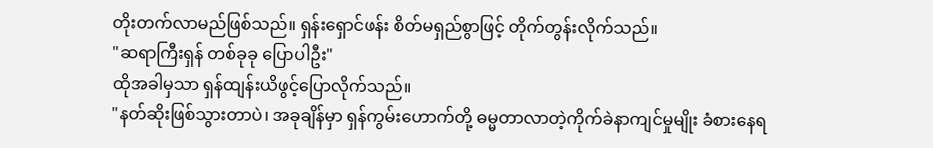တိုးတက်လာမည်ဖြစ်သည်။ ရှန်းရှောင်ဖန်း စိတ်မရှည်စွာဖြင့် တိုက်တွန်းလိုက်သည်။
"ဆရာကြီးရှန် တစ်ခုခု ပြောပါဦး"
ထိုအခါမှသာ ရှန်ထျန်းယိဖွင့်ပြောလိုက်သည်။
"နတ်ဆိုးဖြစ်သွားတာပဲ၊ အခုချိန်မှာ ရှန်ကွမ်းဟောက်တို့ ဓမ္မတာလာတဲ့ကိုက်ခဲနာကျင်မှုမျိုး ခံစားနေရ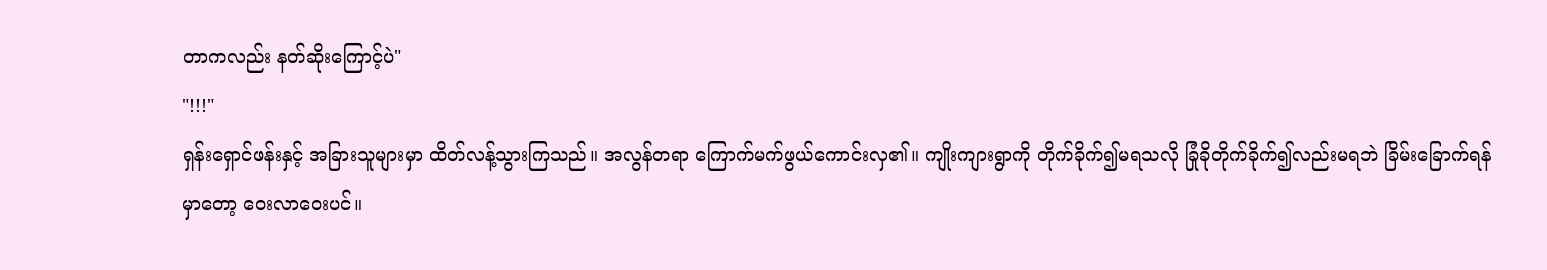တာကလည်း နတ်ဆိုးကြောင့်ပဲ"
"!!!"
ရှန်းရှောင်ဖန်းနှင့် အခြားသူများမှာ ထိတ်လန့်သွားကြသည်။ အလွန်တရာ ကြောက်မက်ဖွယ်ကောင်းလှ၏။ ကျိုးကျားရွာကို တိုက်ခိုက်၍မရသလို ခြုံခိုတိုက်ခိုက်၍လည်းမရဘဲ ခြိမ်းခြောက်ရန်မှာတော့ ဝေးလာဝေးပင်။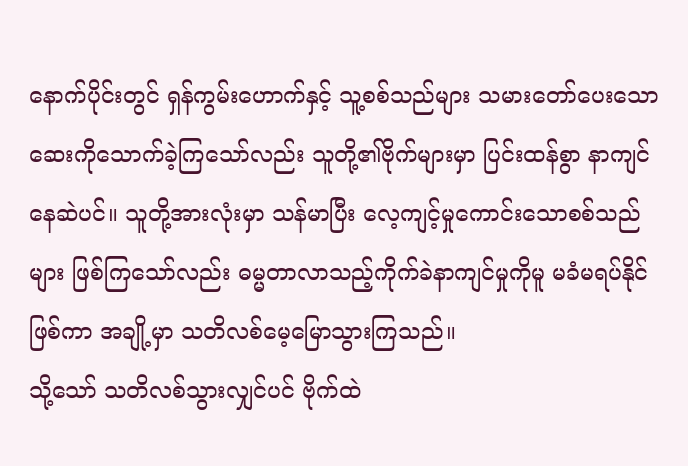နောက်ပိုင်းတွင် ရှန်ကွမ်းဟောက်နှင့် သူ့စစ်သည်များ သမားတော်ပေးသော ဆေးကိုသောက်ခဲ့ကြသော်လည်း သူတို့၏ဗိုက်များမှာ ပြင်းထန်စွာ နာကျင်နေဆဲပင်။ သူတို့အားလုံးမှာ သန်မာပြီး လေ့ကျင့်မှုကောင်းသောစစ်သည်များ ဖြစ်ကြသော်လည်း ဓမ္မတာလာသည့်ကိုက်ခဲနာကျင်မှုကိုမူ မခံမရပ်နိုင်ဖြစ်ကာ အချို့မှာ သတိလစ်မေ့မြောသွားကြသည်။
သို့သော် သတိလစ်သွားလျှင်ပင် ဗိုက်ထဲ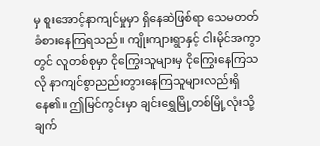မှ စူးအောင့်နာကျင်မှုမှာ ရှိနေဆဲဖြစ်ရာ သေမတတ် ခံစားနေကြရသည်။ ကျိုးကျားရွာနှင့် ငါးမိုင်အကွာတွင် လူတစ်စုမှာ ငိုကြွေးသူများမှ ငိုကြွေးနေကြသလို နာကျင်စွာညည်းတွားနေကြသူများလည်းရှိနေ၏။ ဤမြင်ကွင်းမှာ ချင်းရွှေမြို့တစ်မြို့လုံးသို့ ချက်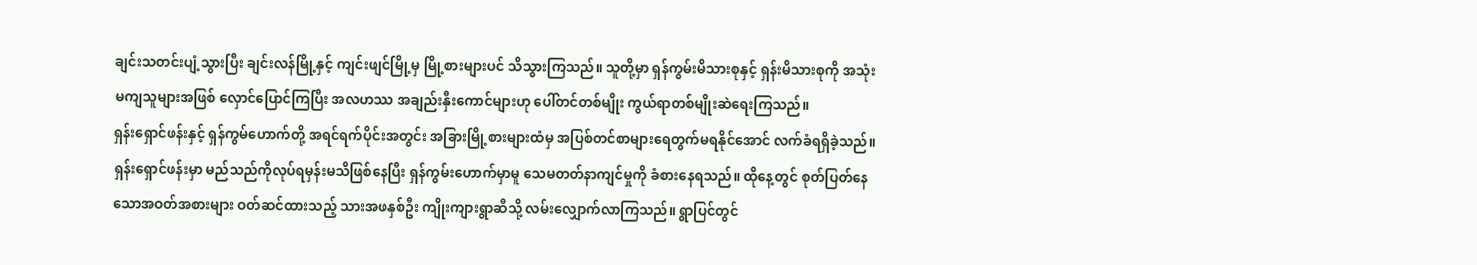ချင်းသတင်းပျံ့သွားပြီး ချင်းလန်မြို့နှင့် ကျင်းဖျင်မြို့မှ မြို့စားများပင် သိသွားကြသည်။ သူတို့မှာ ရှန်ကွမ်းမိသားစုနှင့် ရှန်းမိသားစုကို အသုံးမကျသူများအဖြစ် လှောင်ပြောင်ကြပြီး အလဟဿ အချည်းနှီးကောင်များဟု ပေါ်တင်တစ်မျိုး ကွယ်ရာတစ်မျိုးဆဲရေးကြသည်။
ရှန်းရှောင်ဖန်းနှင့် ရှန်ကွမ်ဟောက်တို့ အရင်ရက်ပိုင်းအတွင်း အခြားမြို့စားများထံမှ အပြစ်တင်စာများရေတွက်မရနိုင်အောင် လက်ခံရရှိခဲ့သည်။ ရှန်းရှောင်ဖန်းမှာ မည်သည်ကိုလုပ်ရမှန်းမသိဖြစ်နေပြီး ရှန်ကွမ်းဟောက်မှာမူ သေမတတ်နာကျင်မှုကို ခံစားနေရသည်။ ထိုနေ့တွင် စုတ်ပြတ်နေသောအဝတ်အစားများ ဝတ်ဆင်ထားသည့် သားအဖနှစ်ဦး ကျိုးကျားရွာဆီသို့ လမ်းလျှောက်လာကြသည်။ ရွာပြင်တွင်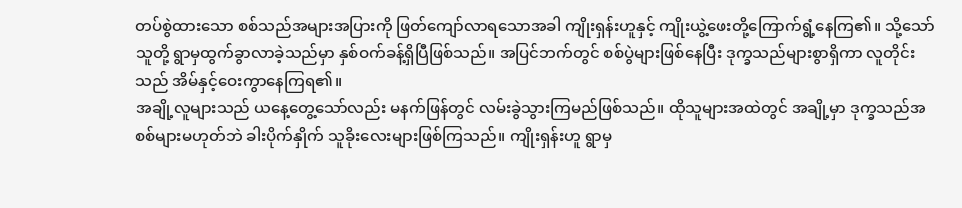တပ်စွဲထားသော စစ်သည်အများအပြားကို ဖြတ်ကျော်လာရသောအခါ ကျိုးရှန်းဟူနှင့် ကျိုးယွဲ့ဖေးတို့ကြောက်ရွံ့နေကြ၏။ သို့သော် သူတို့ ရွာမှထွက်ခွာလာခဲ့သည်မှာ နှစ်ဝက်ခန့်ရှိပြီဖြစ်သည်။ အပြင်ဘက်တွင် စစ်ပွဲများဖြစ်နေပြီး ဒုက္ခသည်များစွာရှိကာ လူတိုင်းသည် အိမ်နှင့်ဝေးကွာနေကြရ၏။
အချို့လူများသည် ယနေ့တွေ့သော်လည်း မနက်ဖြန်တွင် လမ်းခွဲသွားကြမည်ဖြစ်သည်။ ထိုသူများအထဲတွင် အချို့မှာ ဒုက္ခသည်အစစ်များမဟုတ်ဘဲ ခါးပိုက်နှိုက် သူခိုးလေးများဖြစ်ကြသည်။ ကျိုးရှန်းဟူ ရွာမှ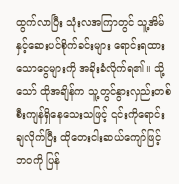ထွက်လာပြီး သုံးလအကြာတွင် သူ့အိမ်နှင့်ဆေးပင်စိုက်ခင်းများ ရောင်းရထားသောငွေများကို အခိုးခံလိုက်ရ၏။ သို့သော် ထိုအချိန်က သူ့တွင်နွားလှည်းတစ်စီးကျန်ရှိနေသေးသဖြင့် ၎င်းကိုရောင်းချလိုက်ပြီး ထိုတေးငါးဆယ်ကျော်ဖြင့် ဘဝကို ပြန်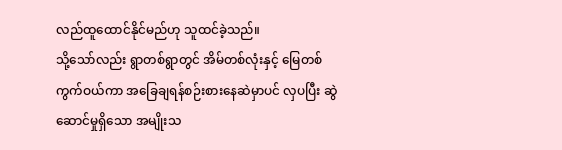လည်ထူထောင်နိုင်မည်ဟု သူထင်ခဲ့သည်။
သို့သော်လည်း ရွာတစ်ရွာတွင် အိမ်တစ်လုံးနှင့် မြေတစ်ကွက်ဝယ်ကာ အခြေချရန်စဉ်းစားနေဆဲမှာပင် လှပပြီး ဆွဲဆောင်မှုရှိသော အမျိုးသ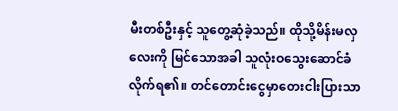မီးတစ်ဦးနှင့် သူတွေ့ဆုံခဲ့သည်။ ထိုသို့မိန်းမလှလေးကို မြင်သောအခါ သူလုံးဝသွေးဆောင်ခံလိုက်ရ၏။ တင်တောင်းငွေမှာတေးငါးပြားသာ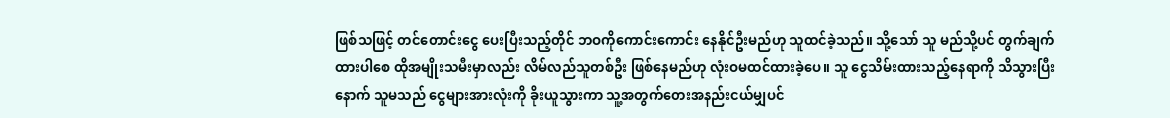ဖြစ်သဖြင့် တင်တောင်းငွေ ပေးပြီးသည့်တိုင် ဘဝကိုကောင်းကောင်း နေနိုင်ဦးမည်ဟု သူထင်ခဲ့သည်။ သို့သော် သူ မည်သို့ပင် တွက်ချက်ထားပါစေ ထိုအမျိုးသမီးမှာလည်း လိမ်လည်သူတစ်ဦး ဖြစ်နေမည်ဟု လုံးဝမထင်ထားခဲ့ပေ။ သူ ငွေသိမ်းထားသည့်နေရာကို သိသွားပြီးနောက် သူမသည် ငွေများအားလုံးကို ခိုးယူသွားကာ သူ့အတွက်တေးအနည်းငယ်မျှပင်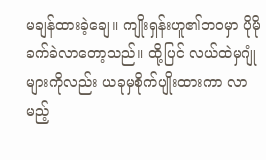မချန်ထားခဲ့ချေ။ ကျိုးရှန်းဟူ၏ဘဝမှာ ပိုမိုခက်ခဲလာတော့သည်။ ထို့ပြင် လယ်ထဲမှဂျုံများကိုလည်း ယခုမှစိုက်ပျိုးထားကာ လာမည့်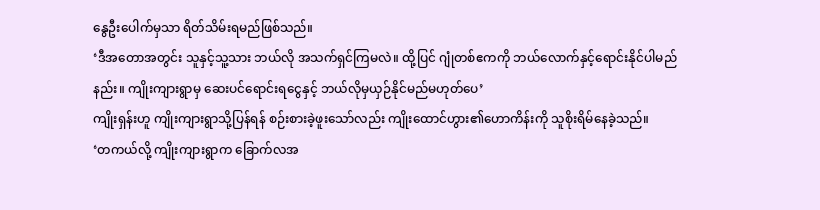နွေဦးပေါက်မှသာ ရိတ်သိမ်းရမည်ဖြစ်သည်။
‘ဒီအတောအတွင်း သူနှင့်သူ့သား ဘယ်လို အသက်ရှင်ကြမလဲ။ ထို့ပြင် ဂျုံတစ်ဧကကို ဘယ်လောက်နှင့်ရောင်းနိုင်ပါမည်နည်း။ ကျိုးကျားရွာမှ ဆေးပင်ရောင်းရငွေနှင့် ဘယ်လိုမှယှဉ်နိုင်မည်မဟုတ်ပေ’
ကျိုးရှန်းဟူ ကျိုးကျားရွာသို့ပြန်ရန် စဉ်းစားခဲ့ဖူးသော်လည်း ကျိုးထောင်ဟွား၏ဟောကိန်းကို သူစိုးရိမ်နေခဲ့သည်။
‘တကယ်လို့ ကျိုးကျားရွာက ခြောက်လအ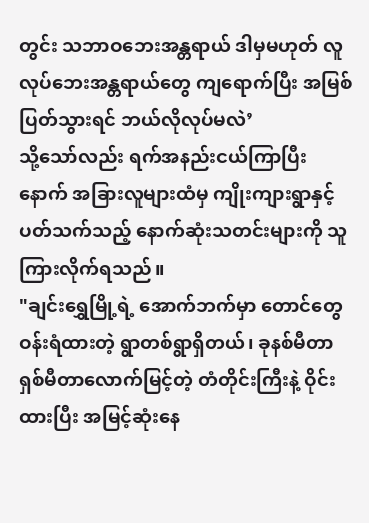တွင်း သဘာဝဘေးအန္တရာယ် ဒါမှမဟုတ် လူလုပ်ဘေးအန္တရာယ်တွေ ကျရောက်ပြီး အမြစ်ပြတ်သွားရင် ဘယ်လိုလုပ်မလဲ’
သို့သော်လည်း ရက်အနည်းငယ်ကြာပြီးနောက် အခြားလူများထံမှ ကျိုးကျားရွာနှင့် ပတ်သက်သည့် နောက်ဆုံးသတင်းများကို သူ ကြားလိုက်ရသည်။
"ချင်းရွှေမြို့ရဲ့ အောက်ဘက်မှာ တောင်တွေ ဝန်းရံထားတဲ့ ရွာတစ်ရွာရှိတယ်၊ ခုနစ်မီတာ ရှစ်မီတာလောက်မြင့်တဲ့ တံတိုင်းကြီးနဲ့ ဝိုင်းထားပြီး အမြင့်ဆုံးနေ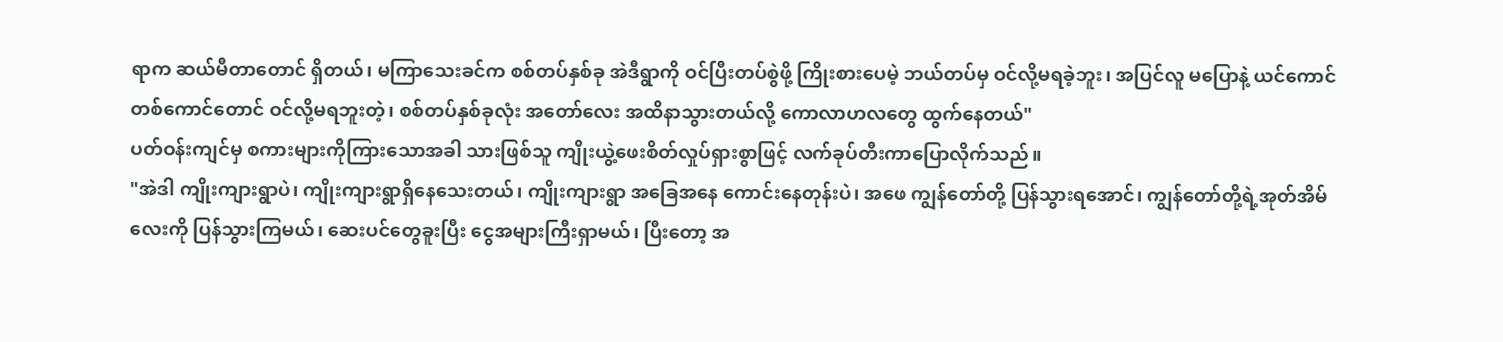ရာက ဆယ်မီတာတောင် ရှိတယ်၊ မကြာသေးခင်က စစ်တပ်နှစ်ခု အဲဒီရွာကို ဝင်ပြီးတပ်စွဲဖို့ ကြိုးစားပေမဲ့ ဘယ်တပ်မှ ဝင်လို့မရခဲ့ဘူး၊ အပြင်လူ မပြောနဲ့ ယင်ကောင်တစ်ကောင်တောင် ဝင်လို့မရဘူးတဲ့၊ စစ်တပ်နှစ်ခုလုံး အတော်လေး အထိနာသွားတယ်လို့ ကောလာဟလတွေ ထွက်နေတယ်"
ပတ်ဝန်းကျင်မှ စကားများကိုကြားသောအခါ သားဖြစ်သူ ကျိုးယွဲ့ဖေးစိတ်လှုပ်ရှားစွာဖြင့် လက်ခုပ်တီးကာပြောလိုက်သည်။
"အဲဒါ ကျိုးကျားရွာပဲ၊ ကျိုးကျားရွာရှိနေသေးတယ်၊ ကျိုးကျားရွာ အခြေအနေ ကောင်းနေတုန်းပဲ၊ အဖေ ကျွန်တော်တို့ ပြန်သွားရအောင်၊ ကျွန်တော်တို့ရဲ့အုတ်အိမ်လေးကို ပြန်သွားကြမယ်၊ ဆေးပင်တွေခူးပြီး ငွေအများကြီးရှာမယ်၊ ပြီးတော့ အ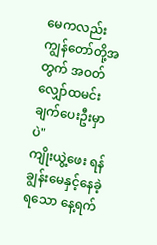မေကလည်း ကျွန်တော်တို့အတွက် အဝတ်လျှော်ထမင်းချက်ပေးဦးမှာပဲ"
ကျိုးယွဲ့ဖေး ရန်ချွန်းမေနှင့်နေခဲ့ရသော နေ့ရက်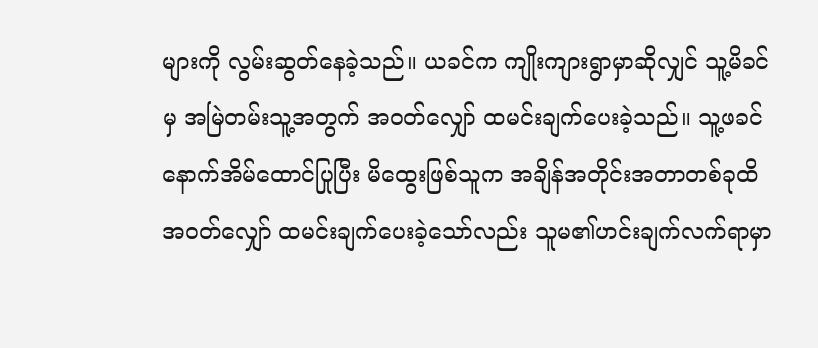များကို လွမ်းဆွတ်နေခဲ့သည်။ ယခင်က ကျိုးကျားရွာမှာဆိုလျှင် သူ့မိခင်မှ အမြဲတမ်းသူ့အတွက် အဝတ်လျှော် ထမင်းချက်ပေးခဲ့သည်။ သူ့ဖခင် နောက်အိမ်ထောင်ပြုပြီး မိထွေးဖြစ်သူက အချိန်အတိုင်းအတာတစ်ခုထိ အဝတ်လျှော် ထမင်းချက်ပေးခဲ့သော်လည်း သူမ၏ဟင်းချက်လက်ရာမှာ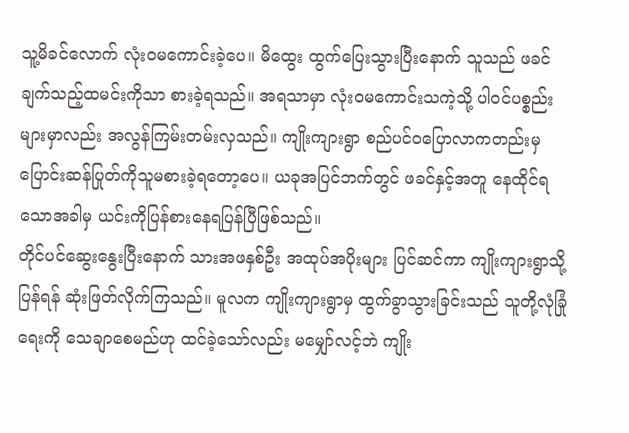သူ့မိခင်လောက် လုံးဝမကောင်းခဲ့ပေ။ မိထွေး ထွက်ပြေးသွားပြီးနောက် သူသည် ဖခင်ချက်သည့်ထမင်းကိုသာ စားခဲ့ရသည်။ အရသာမှာ လုံးဝမကောင်းသကဲ့သို့ ပါဝင်ပစ္စည်းများမှာလည်း အလွန်ကြမ်းတမ်းလှသည်။ ကျိုးကျားရွာ စည်ပင်ဝပြောလာကတည်းမှ ပြောင်းဆန်ပြုတ်ကိုသူမစားခဲ့ရတော့ပေ။ ယခုအပြင်ဘက်တွင် ဖခင်နှင့်အတူ နေထိုင်ရသောအခါမှ ယင်းကိုပြန်စားနေရပြန်ပြီဖြစ်သည်။
တိုင်ပင်ဆွေးနွေးပြီးနောက် သားအဖနှစ်ဦး အထုပ်အပိုးများ ပြင်ဆင်ကာ ကျိုးကျားရွာသို့ပြန်ရန် ဆုံးဖြတ်လိုက်ကြသည်။ မူလက ကျိုးကျားရွာမှ ထွက်ခွာသွားခြင်းသည် သူတို့လုံခြုံရေးကို သေချာစေမည်ဟု ထင်ခဲ့သော်လည်း မမျှော်လင့်ဘဲ ကျိုး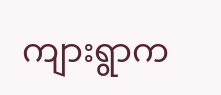ကျားရွာက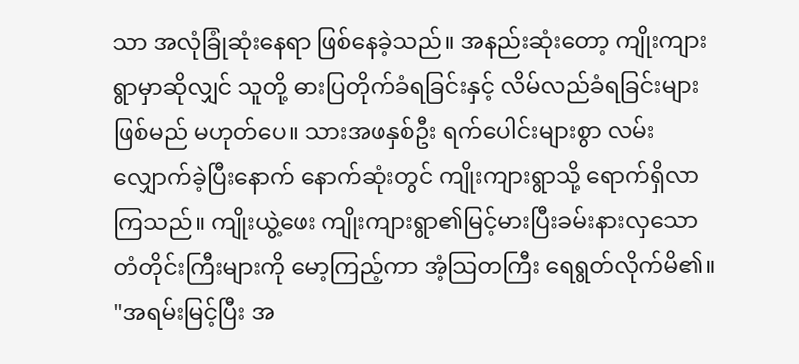သာ အလုံခြုံဆုံးနေရာ ဖြစ်နေခဲ့သည်။ အနည်းဆုံးတော့ ကျိုးကျားရွာမှာဆိုလျှင် သူတို့ ဓားပြတိုက်ခံရခြင်းနှင့် လိမ်လည်ခံရခြင်းများဖြစ်မည် မဟုတ်ပေ။ သားအဖနှစ်ဦး ရက်ပေါင်းများစွာ လမ်းလျှောက်ခဲ့ပြီးနောက် နောက်ဆုံးတွင် ကျိုးကျားရွာသို့ ရောက်ရှိလာကြသည်။ ကျိုးယွဲ့ဖေး ကျိုးကျားရွာ၏မြင့်မားပြီးခမ်းနားလှသော တံတိုင်းကြီးများကို မော့ကြည့်ကာ အံ့သြတကြီး ရေရွတ်လိုက်မိ၏။
"အရမ်းမြင့်ပြီး အ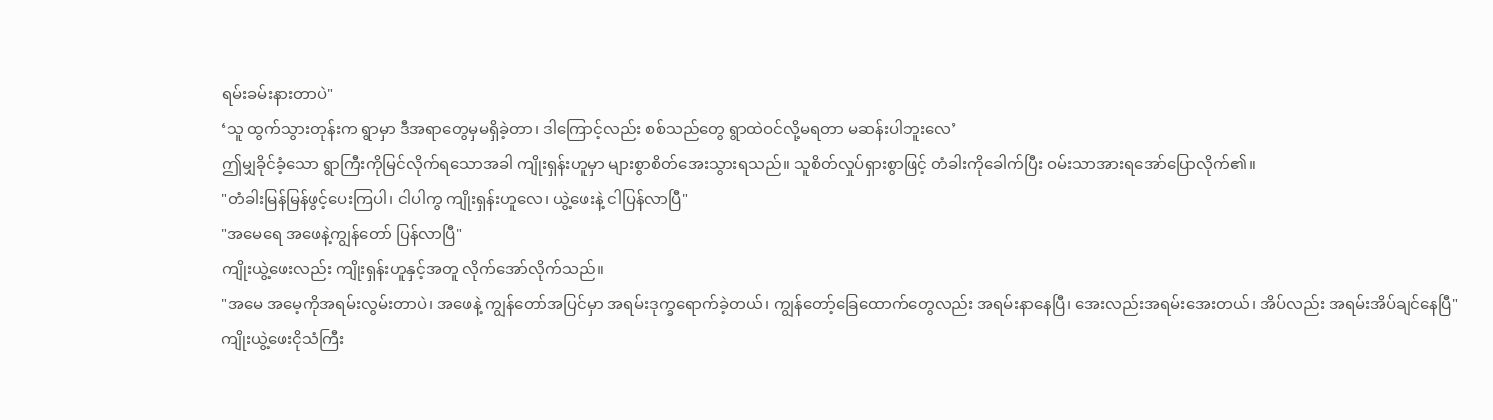ရမ်းခမ်းနားတာပဲ"
‘သူ ထွက်သွားတုန်းက ရွာမှာ ဒီအရာတွေမှမရှိခဲ့တာ၊ ဒါကြောင့်လည်း စစ်သည်တွေ ရွာထဲဝင်လို့မရတာ မဆန်းပါဘူးလေ’
ဤမျှခိုင်ခံ့သော ရွာကြီးကိုမြင်လိုက်ရသောအခါ ကျိုးရှန်းဟူမှာ များစွာစိတ်အေးသွားရသည်။ သူစိတ်လှုပ်ရှားစွာဖြင့် တံခါးကိုခေါက်ပြီး ဝမ်းသာအားရအော်ပြောလိုက်၏။
"တံခါးမြန်မြန်ဖွင့်ပေးကြပါ၊ ငါပါကွ ကျိုးရှန်းဟူလေ၊ ယွဲ့ဖေးနဲ့ ငါပြန်လာပြီ"
"အမေရေ အဖေနဲ့ကျွန်တော် ပြန်လာပြီ"
ကျိုးယွဲ့ဖေးလည်း ကျိုးရှန်းဟူနှင့်အတူ လိုက်အော်လိုက်သည်။
"အမေ အမေ့ကိုအရမ်းလွမ်းတာပဲ၊ အဖေနဲ့ ကျွန်တော်အပြင်မှာ အရမ်းဒုက္ခရောက်ခဲ့တယ်၊ ကျွန်တော့်ခြေထောက်တွေလည်း အရမ်းနာနေပြီ၊ အေးလည်းအရမ်းအေးတယ်၊ အိပ်လည်း အရမ်းအိပ်ချင်နေပြီ"
ကျိုးယွဲ့ဖေးငိုသံကြီး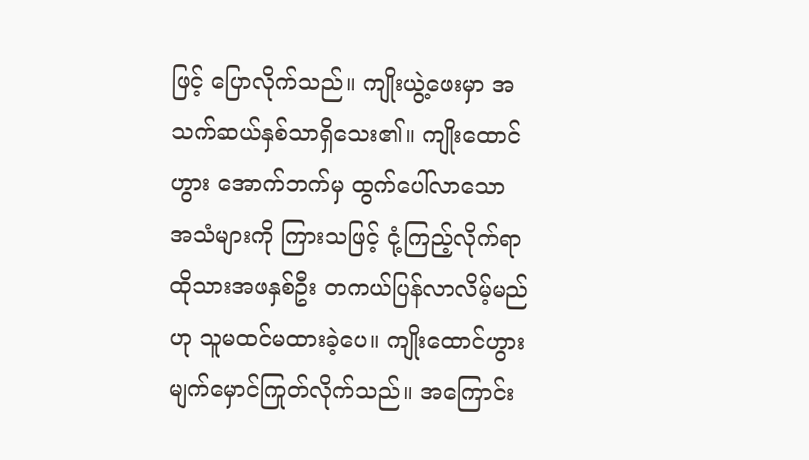ဖြင့် ပြောလိုက်သည်။ ကျိုးယွဲ့ဖေးမှာ အသက်ဆယ်နှစ်သာရှိသေး၏။ ကျိုးထောင်ဟွား အောက်ဘက်မှ ထွက်ပေါ်လာသော အသံများကို ကြားသဖြင့် ငုံ့ကြည့်လိုက်ရာ ထိုသားအဖနှစ်ဦး တကယ်ပြန်လာလိမ့်မည်ဟု သူမထင်မထားခဲ့ပေ။ ကျိုးထောင်ဟွား မျက်မှောင်ကြုတ်လိုက်သည်။ အကြောင်း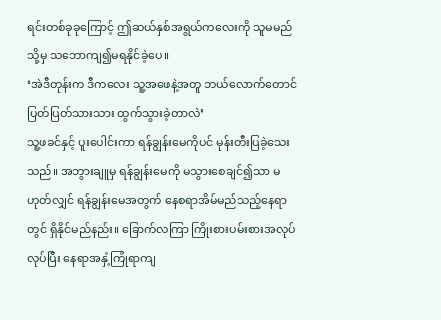ရင်းတစ်ခုခုကြောင့် ဤဆယ်နှစ်အရွယ်ကလေးကို သူမမည်သို့မှ သဘောကျ၍မရနိုင်ခဲ့ပေ။
‘အဲဒီတုန်းက ဒီကလေး သူ့အဖေနဲ့အတူ ဘယ်လောက်တောင် ပြတ်ပြတ်သားသား ထွက်သွားခဲ့တာလဲ’
သူ့ဖခင်နှင့် ပူးပေါင်းကာ ရန်ချွန်းမေကိုပင် မုန်းတီးပြခဲ့သေးသည်။ အဘွားချူမှ ရန်ချွန်းမေကို မသွားစေချင်၍သာ မဟုတ်လျှင် ရန်ချွန်းမေအတွက် နေစရာအိမ်မည်သည့်နေရာတွင် ရှိနိုင်မည်နည်း။ ခြောက်လကြာ ကြိုးစားပမ်းစားအလုပ်လုပ်ပြီး နေရာအနှံ့ကြုံရာကျ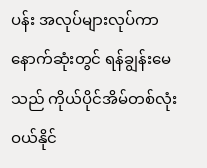ပန်း အလုပ်များလုပ်ကာ နောက်ဆုံးတွင် ရန်ချွန်းမေသည် ကိုယ်ပိုင်အိမ်တစ်လုံးဝယ်နိုင်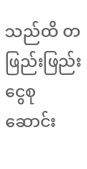သည်ထိ တဖြည်းဖြည်းငွေစုဆောင်း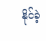နိုင်ခဲ့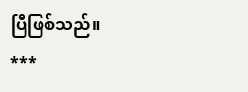ပြီဖြစ်သည်။
***